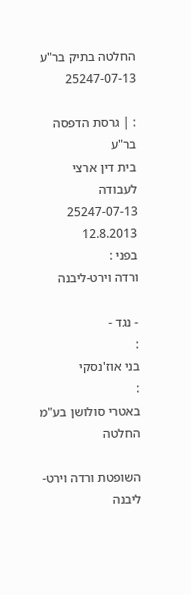החלטה בתיק בר"ע 25247-07-13

: | גרסת הדפסה
בר"ע
בית דין ארצי לעבודה
25247-07-13
12.8.2013
בפני :
ורדה וירט-ליבנה

- נגד -
:
בני אוז'נסקי
:
באטרי סולושן בע"מ
החלטה

השופטת ורדה וירט-ליבנה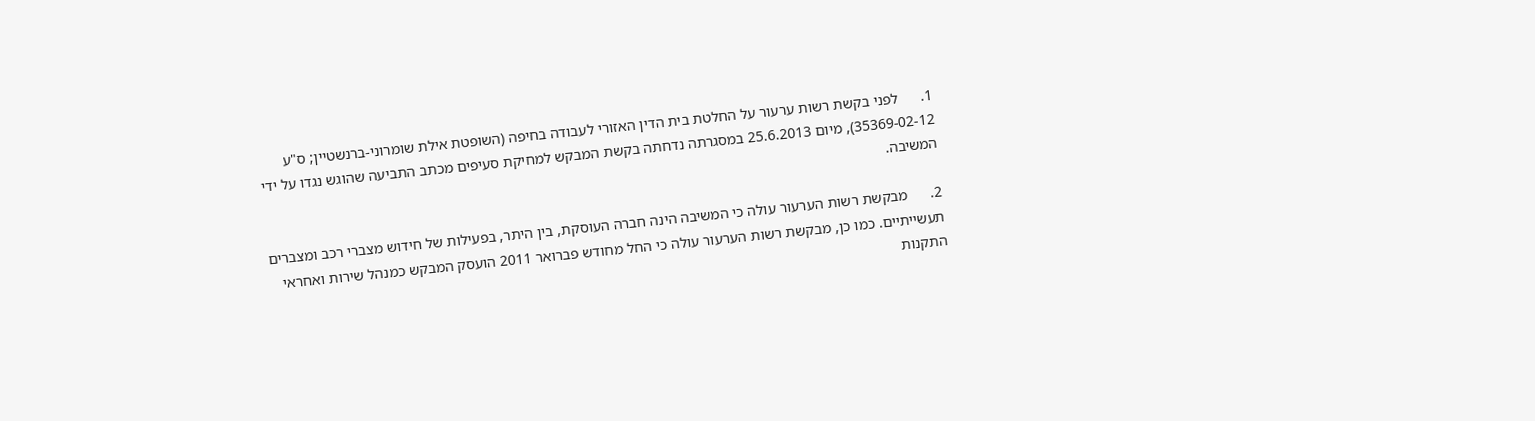1.      לפני בקשת רשות ערעור על החלטת בית הדין האזורי לעבודה בחיפה (השופטת אילת שומרוני-ברנשטיין; ס"ע 35369-02-12), מיום 25.6.2013 במסגרתה נדחתה בקשת המבקש למחיקת סעיפים מכתב התביעה שהוגש נגדו על ידי המשיבה.

2.      מבקשת רשות הערעור עולה כי המשיבה הינה חברה העוסקת, בין היתר, בפעילות של חידוש מצברי רכב ומצברים תעשייתיים. כמו כן, מבקשת רשות הערעור עולה כי החל מחודש פברואר 2011 הועסק המבקש כמנהל שירות ואחראי התקנות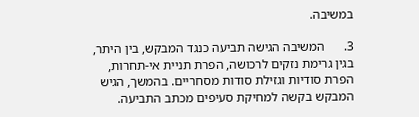במשיבה.

3.      המשיבה הגישה תביעה כנגד המבקש, בין היתר, בגין גרימת נזקים לרכושה, הפרת תניית אי-תחרות, הפרת סודיות וגזילת סודות מסחריים. בהמשך, הגיש המבקש בקשה למחיקת סעיפים מכתב התביעה.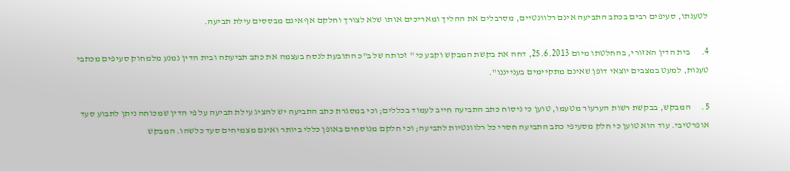לטענתו, סעיפים רבים בכתב התביעה אינם רלוונטיים, מסרבלים את ההליך ומאריכים אותו שלא לצורך וחלקם אף אינם מבססים עילת תביעה.

4.      בית הדין האזורי, בהחלטתו מיום 25.6.2013, דחה את בקשת המבקש וקבע כי " זכותה של ב"כ התובעת לנסח בעצמה את כתב תביעתה ובית הדין נמנע מלמחוק סעיפים מכתבי טענות, למעט במצבים יוצאי דופן שאינם מתקיימים בענייננו".

5.      המבקש, בבקשת רשות הערעור מטעמו, טוען כי ניסוח כתב התביעה חייב לעמוד בכללים; וכי במסגרת כתב התביעה יש להציג עילת תביעה על פי הדין שמכוחה ניתן לתבוע סעד אופרטיבי. עוד הוא טוען כי חלק מסעיפי כתב התביעה חסרי כל רלוונטיות לתביעה; וכי חלקם מנוסחים באופן כללי ביותר ואינם מצמיחים סעד כלשהו. המבקש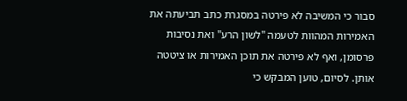סבור כי המשיבה לא פירטה במסגרת כתב תביעתה את האמירות המהוות לטעמה "לשון הרע" ואת נסיבות פרסומן, ואף לא פירטה את תוכן האמירות או ציטטה אותן. לסיום, טוען המבקש כי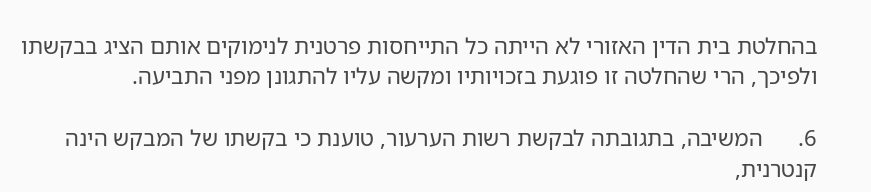בהחלטת בית הדין האזורי לא הייתה כל התייחסות פרטנית לנימוקים אותם הציג בבקשתו ולפיכך, הרי שהחלטה זו פוגעת בזכויותיו ומקשה עליו להתגונן מפני התביעה.

6.      המשיבה, בתגובתה לבקשת רשות הערעור, טוענת כי בקשתו של המבקש הינה קנטרנית,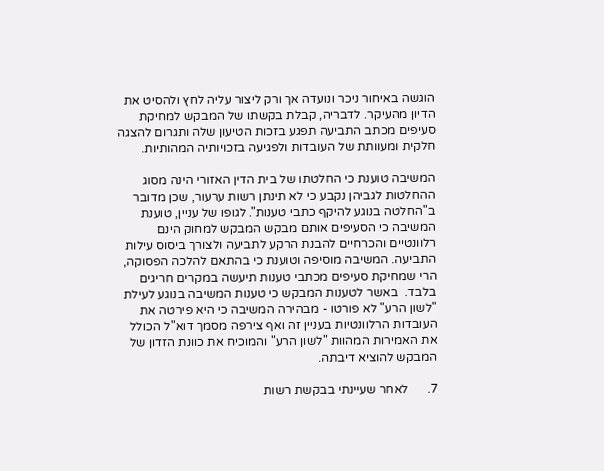הוגשה באיחור ניכר ונועדה אך ורק ליצור עליה לחץ ולהסיט את הדיון מהעיקר. לדבריה, קבלת בקשתו של המבקש למחיקת סעיפים מכתב התביעה תפגע בזכות הטיעון שלה ותגרום להצגה חלקית ומעוותת של העובדות ולפגיעה בזכויותיה המהותיות.

המשיבה טוענת כי החלטתו של בית הדין האזורי הינה מסוג ההחלטות לגביהן נקבע כי לא תינתן רשות ערעור, שכן מדובר ב"החלטה בנוגע להיקף כתבי טענות". לגופו של עניין, טוענת המשיבה כי הסעיפים אותם מבקש המבקש למחוק הינם רלוונטיים והכרחיים להבנת הרקע לתביעה ולצורך ביסוס עילות התביעה. המשיבה מוסיפה וטוענת כי בהתאם להלכה הפסוקה, הרי שמחיקת סעיפים מכתבי טענות תיעשה במקרים חריגים בלבד.  באשר לטענות המבקש כי טענות המשיבה בנוגע לעילת "לשון הרע" לא פורטו - מבהירה המשיבה כי היא פירטה את העובדות הרלוונטיות בעניין זה ואף צירפה מסמך דוא"ל הכולל את האמירות המהוות "לשון הרע" והמוכיח את כוונת הזדון של המבקש להוציא דיבתה.

7.      לאחר שעיינתי בבקשת רשות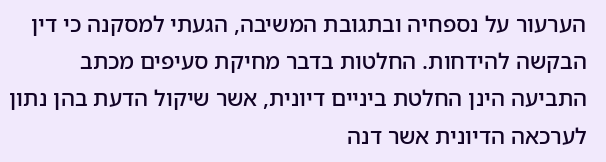הערעור על נספחיה ובתגובת המשיבה, הגעתי למסקנה כי דין הבקשה להידחות. החלטות בדבר מחיקת סעיפים מכתב התביעה הינן החלטת ביניים דיונית, אשר שיקול הדעת בהן נתון לערכאה הדיונית אשר דנה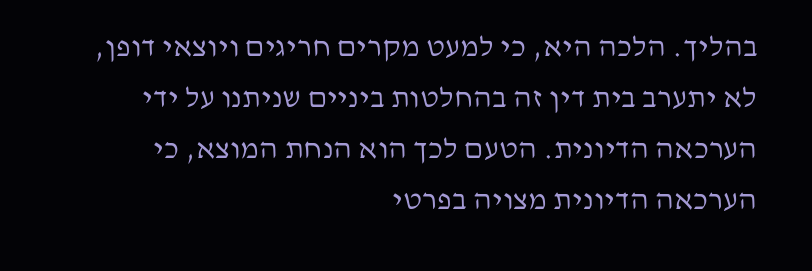בהליך. הלכה היא, כי למעט מקרים חריגים ויוצאי דופן, לא יתערב בית דין זה בהחלטות ביניים שניתנו על ידי הערכאה הדיונית. הטעם לכך הוא הנחת המוצא, כי הערכאה הדיונית מצויה בפרטי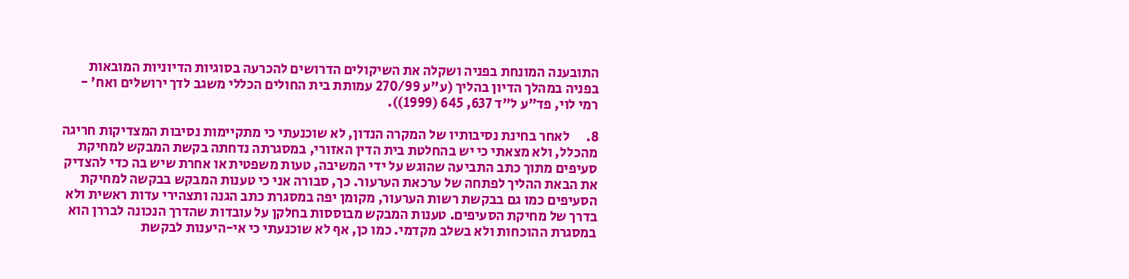התובענה המונחת בפניה ושקלה את השיקולים הדרושים להכרעה בסוגיות הדיוניות המובאות בפניה במהלך הדיון בהליך (ע"ע 270/99 עמותת בית החולים הכללי משגב לדך ירושלים ואח' - רמי לוי, פד"ע ל"ד 637, 645 (1999)).

8.      לאחר בחינת נסיבותיו של המקרה הנדון, לא שוכנעתי כי מתקיימות נסיבות המצדיקות חריגה מהכלל, ולא מצאתי כי יש בהחלטת בית הדין האזורי, במסגרתה נדחתה בקשת המבקש למחיקת סעיפים מתוך כתב התביעה שהוגש על ידי המשיבה, טעות משפטית או אחרת שיש בה כדי להצדיק את הבאת ההליך לפתחה של ערכאת הערעור. כך, סבורה אני כי טענות המבקש בבקשה למחיקת הסעיפים כמו גם בבקשת רשות הערעור, מקומן יפה במסגרת כתב הגנה ותצהירי עדות ראשית ולא בדרך של מחיקת הסעיפים. טענות המבקש מבוססות בחלקן על עובדות שהדרך הנכונה לבררן הוא במסגרת ההוכחות ולא בשלב מקדמי. כמו כן, אף לא שוכנעתי כי אי-היענות לבקשת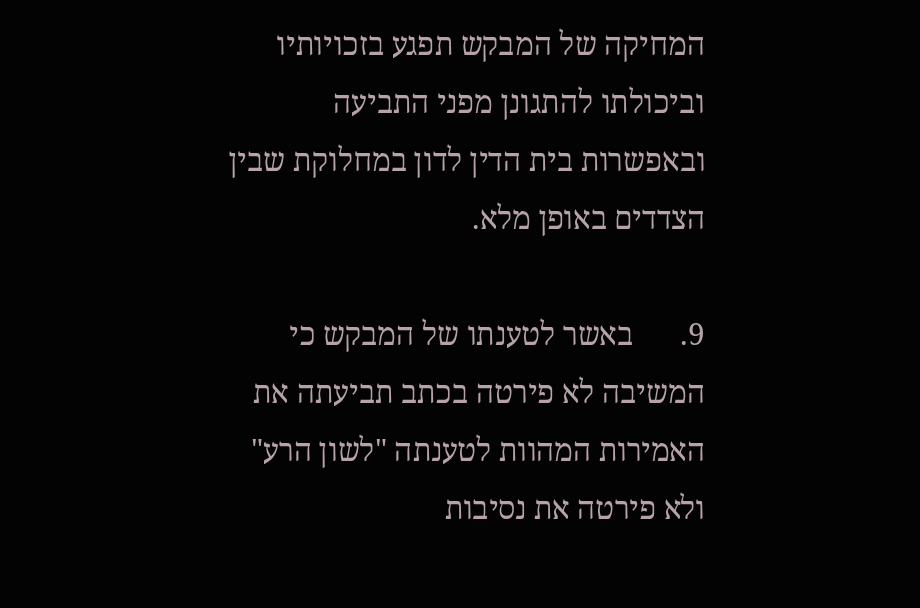המחיקה של המבקש תפגע בזכויותיו וביכולתו להתגונן מפני התביעה ובאפשרות בית הדין לדון במחלוקת שבין הצדדים באופן מלא.

9.      באשר לטענתו של המבקש כי המשיבה לא פירטה בכתב תביעתה את האמירות המהוות לטענתה "לשון הרע" ולא פירטה את נסיבות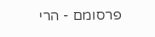פרסומם - הרי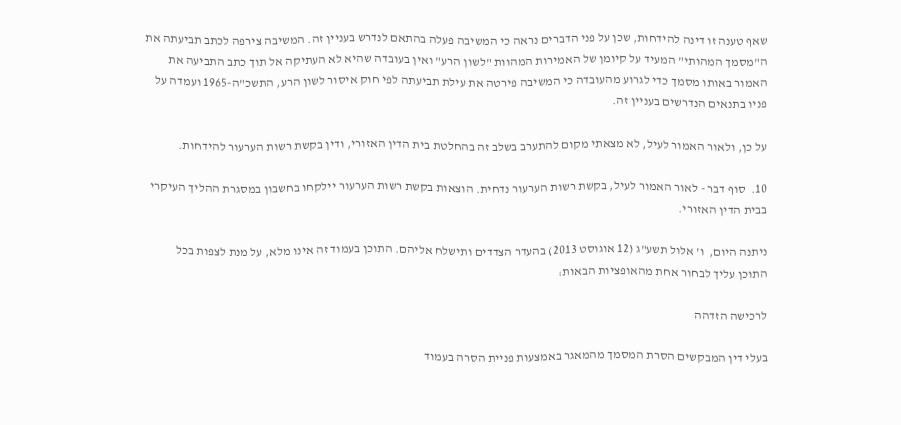שאף טענה זו דינה להידחות, שכן על פני הדברים נראה כי המשיבה פעלה בהתאם לנדרש בעניין זה. המשיבה צירפה לכתב תביעתה את ה"מסמך המהותי" המעיד על קיומן של האמירות המהוות "לשון הרע" ואין בעובדה שהיא לא העתיקה אל תוך כתב התביעה את האמור באותו מסמך כדי לגרוע מהעובדה כי המשיבה פירטה את עילת תביעתה לפי חוק איסור לשון הרע, התשכ"ה-1965 ועמדה על פניו בתנאים הנדרשים בעניין זה.

על כן, ולאור האמור לעיל, לא מצאתי מקום להתערב בשלב זה בהחלטת בית הדין האזורי, ודין בקשת רשות הערעור להידחות.

10.  סוף דבר - לאור האמור לעיל, בקשת רשות הערעור נדחית. הוצאות בקשת רשות הערעור יילקחו בחשבון במסגרת ההליך העיקרי בבית הדין האזורי.

ניתנה היום,  ו' אלול תשע"ג (12 אוגוסט 2013) בהעדר הצדדים ותישלח אליהם. התוכן בעמוד זה אינו מלא, על מנת לצפות בכל התוכן עליך לבחור אחת מהאופציות הבאות:

לרכישה הזדהה

בעלי דין המבקשים הסרת המסמך מהמאגר באמצעות פניית הסרה בעמוד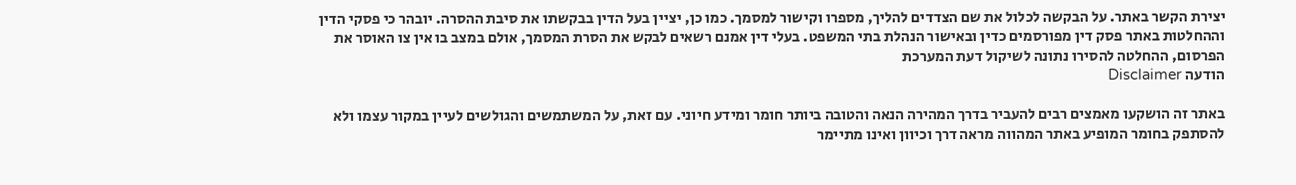יצירת הקשר באתר. על הבקשה לכלול את שם הצדדים להליך, מספרו וקישור למסמך. כמו כן, יציין בעל הדין בבקשתו את סיבת ההסרה. יובהר כי פסקי הדין וההחלטות באתר פסק דין מפורסמים כדין ובאישור הנהלת בתי המשפט. בעלי דין אמנם רשאים לבקש את הסרת המסמך, אולם במצב בו אין צו האוסר את הפרסום, ההחלטה להסירו נתונה לשיקול דעת המערכת
הודעה Disclaimer

באתר זה הושקעו מאמצים רבים להעביר בדרך המהירה הנאה והטובה ביותר חומר ומידע חיוני. עם זאת, על המשתמשים והגולשים לעיין במקור עצמו ולא להסתפק בחומר המופיע באתר המהווה מראה דרך וכיוון ואינו מתיימר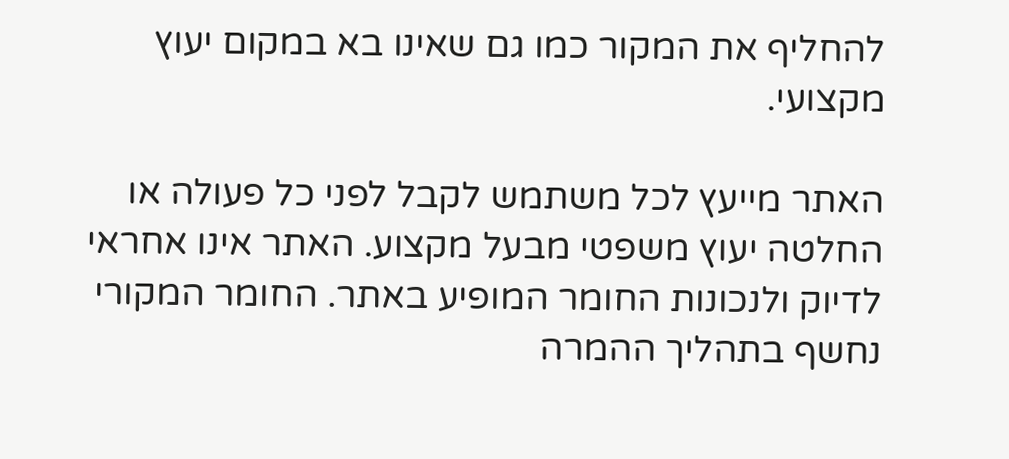להחליף את המקור כמו גם שאינו בא במקום יעוץ מקצועי.

האתר מייעץ לכל משתמש לקבל לפני כל פעולה או החלטה יעוץ משפטי מבעל מקצוע. האתר אינו אחראי לדיוק ולנכונות החומר המופיע באתר. החומר המקורי נחשף בתהליך ההמרה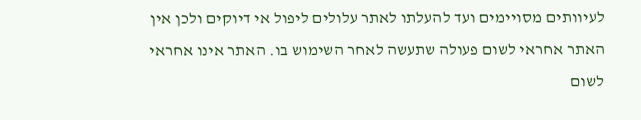לעיוותים מסויימים ועד להעלתו לאתר עלולים ליפול אי דיוקים ולכן אין האתר אחראי לשום פעולה שתעשה לאחר השימוש בו. האתר אינו אחראי לשום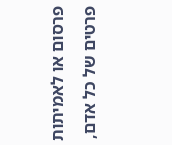פרסום או לאמיתות פרטים של כל אדם,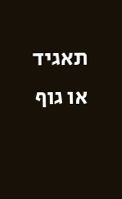תאגיד או גוף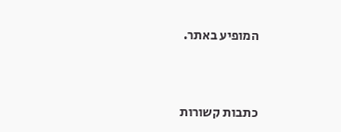המופיע באתר.




כתבות קשורות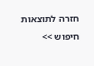חזרה לתוצאות חיפוש >>